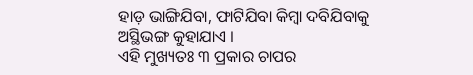ହାଡ଼ ଭାଙ୍ଗିଯିବା, ଫାଟିଯିବା କିମ୍ବା ଦବିଯିବାକୁ ଅସ୍ଥିଭଙ୍ଗ କୁହାଯାଏ ।
ଏହି ମୁଖ୍ୟତଃ ୩ ପ୍ରକାର ଚାପର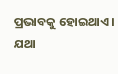ପ୍ରଭାବକୁ ହୋଇଥାଏ । ଯଥା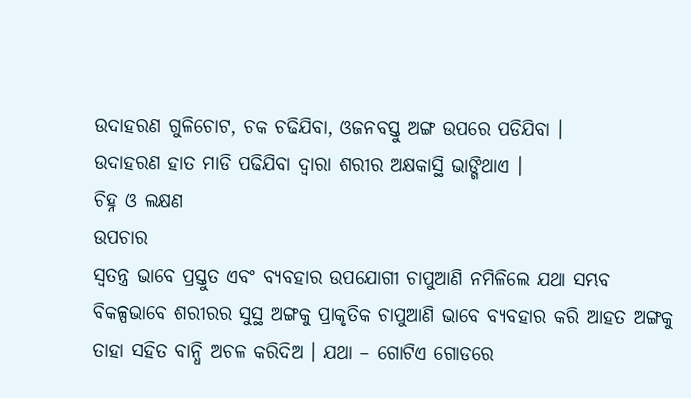ଉଦାହରଣ ଗୁଳିଚୋଟ, ଚକ ଚଢିଯିବା, ଓଜନବସ୍ତୁ ଅଙ୍ଗ ଉପରେ ପଡିଯିବା ।
ଉଦାହରଣ ହାତ ମାଡି ପଢିଯିବା ଦ୍ଵାରା ଶରୀର ଅକ୍ଷକାସ୍ଥି ଭାଙ୍ଗିଥାଏ ।
ଚିହ୍ନ ଓ ଲକ୍ଷଣ
ଉପଚାର
ସ୍ଵତନ୍ତ୍ର ଭାବେ ପ୍ରସ୍ତୁତ ଏବଂ ବ୍ୟବହାର ଉପଯୋଗୀ ଚାପୁଆଣି ନମିଳିଲେ ଯଥା ସମ୍ଭବ ବିକଳ୍ପଭାବେ ଶରୀରର ସୁସ୍ଥ ଅଙ୍ଗକୁ ପ୍ରାକୃତିକ ଚାପୁଆଣି ଭାବେ ବ୍ୟବହାର କରି ଆହତ ଅଙ୍ଗକୁ ତାହା ସହିତ ବାନ୍ଧି ଅଚଳ କରିଦିଅ । ଯଥା – ଗୋଟିଏ ଗୋଡରେ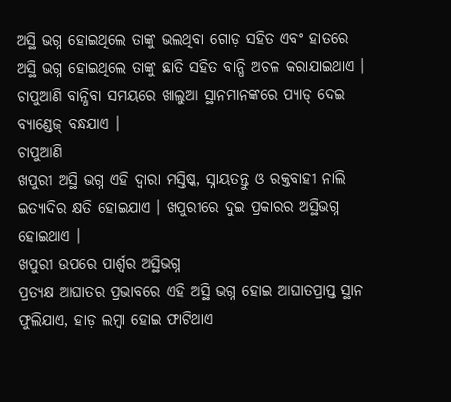ଅସ୍ଥି ଭଗ୍ନ ହୋଇଥିଲେ ତାଙ୍କୁ ଭଲଥିବା ଗୋଡ଼ ସହିତ ଏବଂ ହାତରେ ଅସ୍ଥି ଭଗ୍ନ ହୋଇଥିଲେ ତାଙ୍କୁ ଛାତି ସହିତ ବାନ୍ଧି ଅଚଳ କରାଯାଇଥାଏ । ଚାପୁଆଣି ବାନ୍ଧିବା ସମୟରେ ଖାଲୁଆ ସ୍ଥାନମାନଙ୍କରେ ପ୍ୟାଡ୍ ଦେଇ ବ୍ୟାଣ୍ଡେଜ୍ ବନ୍ଧଯାଏ ।
ଚାପୁଆଣି
ଖପୁରୀ ଅସ୍ଥି ଭଗ୍ନ ଏହି ଦ୍ଵାରା ମସ୍ତିଷ୍କ, ସ୍ନାୟତନ୍ତୁ ଓ ରକ୍ତବାହୀ ନାଲି ଇତ୍ୟାଦିର କ୍ଷତି ହୋଇଯାଏ । ଖପୁରୀରେ ଦୁଇ ପ୍ରକାରର ଅସ୍ଥିଭଗ୍ନ ହୋଇଥାଏ ।
ଖପୁରୀ ଉପରେ ପାର୍ଶ୍ଵର ଅସ୍ଥିଭଗ୍ନ
ପ୍ରତ୍ୟକ୍ଷ ଆଘାତର ପ୍ରଭାବରେ ଏହି ଅସ୍ଥି ଭଗ୍ନ ହୋଇ ଆଘାତପ୍ରାପ୍ତ ସ୍ଥାନ ଫୁଲିଯାଏ, ହାଡ଼ ଲମ୍ବା ହୋଇ ଫାଟିଥାଏ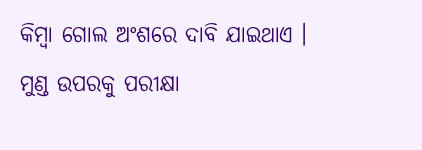କିମ୍ବା ଗୋଲ ଅଂଶରେ ଦାବି ଯାଇଥାଏ । ମୁଣ୍ଡ ଉପରକୁ ପରୀକ୍ଷା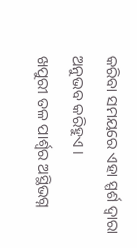କରିବା ସମୟରେ ଏହା ସ୍ପର୍ଶ ଦ୍ଵାରା ଅନୁଭବ କରିହୁଏ ।
ଖପୁରୀ ତଳ ପାର୍ଶ୍ଵର ଅସ୍ଥିଭଗ୍ନ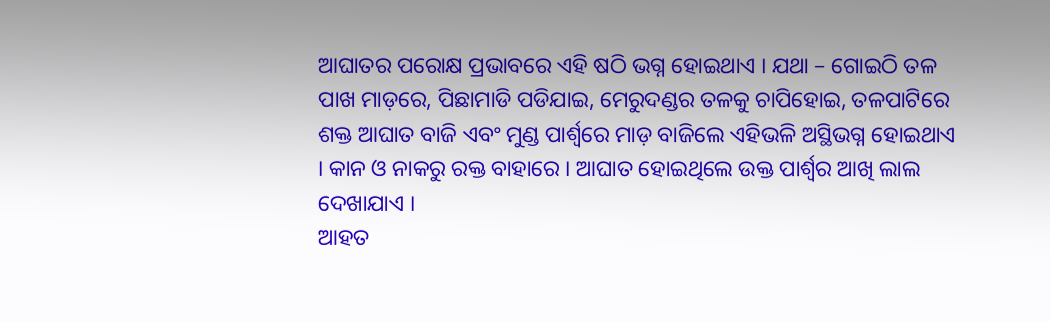ଆଘାତର ପରୋକ୍ଷ ପ୍ରଭାବରେ ଏହି ଷଠି ଭଗ୍ନ ହୋଇଥାଏ । ଯଥା – ଗୋଇଠି ତଳ ପାଖ ମାଡ଼ରେ, ପିଛାମାଡି ପଡିଯାଇ, ମେରୁଦଣ୍ଡର ତଳକୁ ଚାପିହୋଇ, ତଳପାଟିରେ ଶକ୍ତ ଆଘାତ ବାଜି ଏବଂ ମୁଣ୍ଡ ପାର୍ଶ୍ଵରେ ମାଡ଼ ବାଜିଲେ ଏହିଭଳି ଅସ୍ଥିଭଗ୍ନ ହୋଇଥାଏ । କାନ ଓ ନାକରୁ ରକ୍ତ ବାହାରେ । ଆଘାତ ହୋଇଥିଲେ ଉକ୍ତ ପାର୍ଶ୍ଵର ଆଖି ଲାଲ ଦେଖାଯାଏ ।
ଆହତ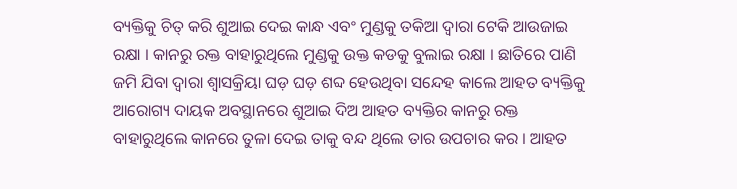ବ୍ୟକ୍ତିକୁ ଚିତ୍ କରି ଶୁଆଇ ଦେଇ କାନ୍ଧ ଏବଂ ମୁଣ୍ଡକୁ ତକିଆ ଦ୍ଵାରା ଟେକି ଆଉଜାଇ ରକ୍ଷା । କାନରୁ ରକ୍ତ ବାହାରୁଥିଲେ ମୁଣ୍ଡକୁ ଉକ୍ତ କଡକୁ ବୁଲାଇ ରକ୍ଷା । ଛାତିରେ ପାଣି ଜମି ଯିବା ଦ୍ଵାରା ଶ୍ଵାସକ୍ରିୟା ଘଡ଼ ଘଡ଼ ଶବ୍ଦ ହେଉଥିବା ସନ୍ଦେହ କାଲେ ଆହତ ବ୍ୟକ୍ତିକୁ ଆରୋଗ୍ୟ ଦାୟକ ଅବସ୍ଥାନରେ ଶୁଆଇ ଦିଅ ଆହତ ବ୍ୟକ୍ତିର କାନରୁ ରକ୍ତ ବାହାରୁଥିଲେ କାନରେ ତୁଳା ଦେଇ ତାକୁ ବନ୍ଦ ଥିଲେ ତାର ଉପଚାର କର । ଆହତ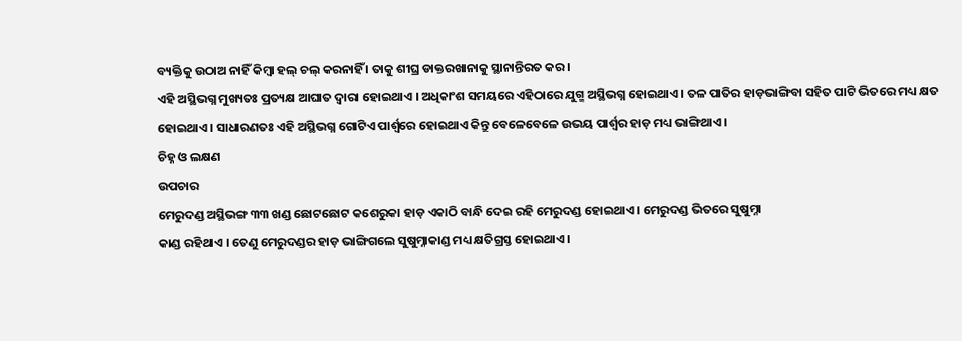ବ୍ୟକ୍ତିକୁ ଉଠାଅ ନାହିଁ କିମ୍ବା ହଲ୍ ଚଲ୍ କରନାହିଁ । ତାକୁ ଶୀଘ୍ର ଡାକ୍ତରଖାନାକୁ ସ୍ଥାନାନ୍ତିରତ କର ।
ଏହି ଅସ୍ଥିଭଗ୍ନ ମୁଖ୍ୟତଃ ପ୍ରତ୍ୟକ୍ଷ ଆଘାତ ଦ୍ଵାରା ହୋଇଥାଏ । ଅଧିକାଂଶ ସମୟରେ ଏହିଠାରେ ଯୁଗ୍ମ ଅସ୍ଥିଭଗ୍ନ ହୋଇଥାଏ । ତଳ ପାତିର ହାଡ଼ଭାଙ୍ଗିବା ସହିତ ପାଟି ଭିତରେ ମଧ୍ୟ କ୍ଷତ ହୋଇଥାଏ । ସାଧାରଣତଃ ଏହି ଅସ୍ଥିଭଗ୍ନ ଗୋଟିଏ ପାର୍ଶ୍ଵରେ ହୋଇଥାଏ କିନ୍ତୁ ବେଳେବେଳେ ଉଭୟ ପାର୍ଶ୍ଵର ହାଡ଼ ମଧ୍ୟ ଭାଙ୍ଗିଥାଏ ।
ଚିହ୍ନ ଓ ଲକ୍ଷଣ
ଉପଚାର
ମେରୁଦଣ୍ଡ ଅସ୍ଥିଭଙ୍ଗ ୩୩ ଖଣ୍ଡ ଛୋଟଛୋଟ କଶେରୁକା ହାଡ଼ ଏକାଠି ବାନ୍ଧି ଦେଇ ରହି ମେରୁଦଣ୍ଡ ହୋଇଥାଏ । ମେରୁଦଣ୍ଡ ଭିତରେ ସୁଷୁମ୍ନା
କାଣ୍ଡ ରହିଥାଏ । ତେଣୁ ମେରୁଦଣ୍ଡର ହାଡ଼ ଭାଙ୍ଗିଗଲେ ସୁଷୁମ୍ନାକାଣ୍ଡ ମଧ୍ୟ କ୍ଷତିଗ୍ରସ୍ତ ହୋଇଥାଏ ।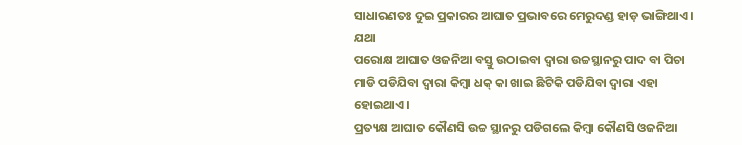ସାଧାରଣତଃ ଦୁଇ ପ୍ରକାରର ଆଘାତ ପ୍ରଭାବରେ ମେରୁଦଣ୍ଡ ହାଡ଼ ଭାଙ୍ଗିଥାଏ । ଯଥା
ପରୋକ୍ଷ ଆଘାତ ଓଜନିଆ ବସ୍ତୁ ଉଠାଇବା ଦ୍ଵାରା ଉଚ୍ଚସ୍ଥାନରୁ ପାଦ ବା ପିଚା ମାଡି ପଡିଯିବା ଦ୍ଵାରା କିମ୍ବା ଧକ୍ କା ଖାଇ ଛିଟିକି ପଡିଯିବା ଦ୍ଵାରା ଏହା ହୋଇଥାଏ ।
ପ୍ରତ୍ୟକ୍ଷ ଆଘାତ କୌଣସି ଉଚ୍ଚ ସ୍ଥାନରୁ ପଡିଗଲେ କିମ୍ବା କୌଣସି ଓଜନିଆ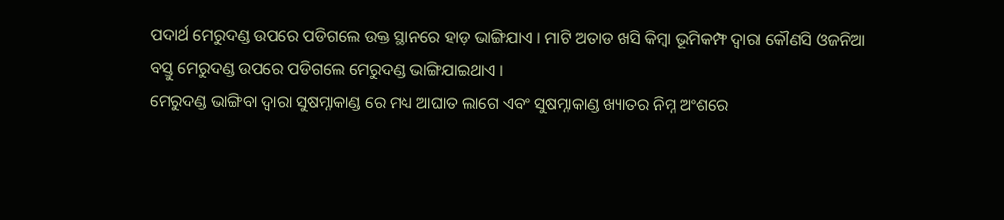ପଦାର୍ଥ ମେରୁଦଣ୍ଡ ଉପରେ ପଡିଗଲେ ଉକ୍ତ ସ୍ଥାନରେ ହାଡ଼ ଭାଙ୍ଗିଯାଏ । ମାଟି ଅତାଡ ଖସି କିମ୍ବା ଭୂମିକମ୍ଫ ଦ୍ଵାରା କୌଣସି ଓଜନିଆ ବସ୍ତୁ ମେରୁଦଣ୍ଡ ଉପରେ ପଡିଗଲେ ମେରୁଦଣ୍ଡ ଭାଙ୍ଗିଯାଇଥାଏ ।
ମେରୁଦଣ୍ଡ ଭାଙ୍ଗିବା ଦ୍ଵାରା ସୁଷମ୍ନାକାଣ୍ଡ ରେ ମଧ୍ୟ ଆଘାତ ଲାଗେ ଏବଂ ସୁଷମ୍ନାକାଣ୍ଡ ଖ୍ୟାତର ନିମ୍ନ ଅଂଶରେ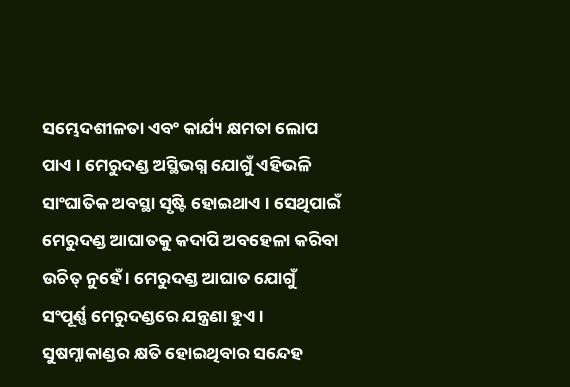ସମ୍ଭେଦଶୀଳତା ଏବଂ କାର୍ଯ୍ୟ କ୍ଷମତା ଲୋପ ପାଏ । ମେରୁଦଣ୍ଡ ଅସ୍ଥିଭଗ୍ନ ଯୋଗୁଁ ଏହିଭଳି ସାଂଘାତିକ ଅବସ୍ଥା ସୃଷ୍ଟି ହୋଇଥାଏ । ସେଥିପାଇଁ ମେରୁଦଣ୍ଡ ଆଘାତକୁ କଦାପି ଅବହେଳା କରିବା ଉଚିତ୍ ନୁହେଁ । ମେରୁଦଣ୍ଡ ଆଘାତ ଯୋଗୁଁ ସଂପୂର୍ଣ୍ଣ ମେରୁଦଣ୍ଡରେ ଯନ୍ତ୍ରଣା ହୁଏ । ସୁଷମ୍ନାକାଣ୍ଡର କ୍ଷତି ହୋଇଥିବାର ସନ୍ଦେହ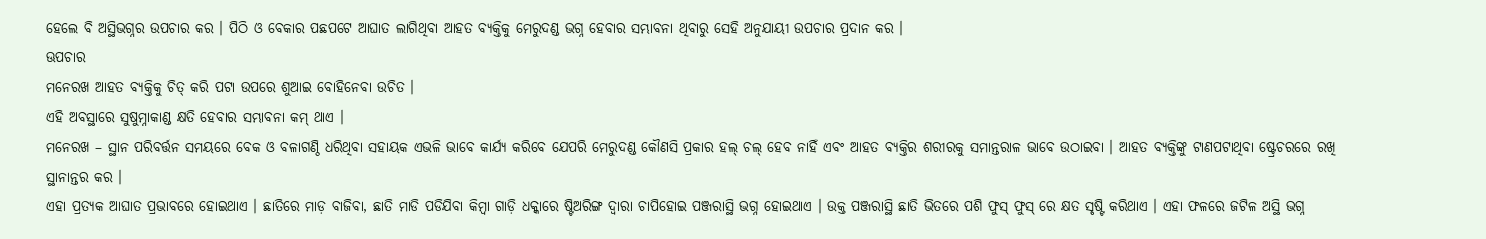ହେଲେ ବି ଅସ୍ଥିଭଗ୍ନର ଉପଚାର କର । ପିଠି ଓ ବେକାର ପଛପଟେ ଆଘାତ ଲାଗିଥିବା ଆହତ ବ୍ୟକ୍ତିକୁ ମେରୁଦଣ୍ଡ ଭଗ୍ନ ହେବାର ସମ୍ଭାବନା ଥିବାରୁ ସେହି ଅନୁଯାୟୀ ଉପଚାର ପ୍ରଦାନ କର ।
ଊପଚାର
ମନେରଖ ଆହତ ବ୍ୟକ୍ତିକୁ ଚିତ୍ କରି ପଟା ଉପରେ ଶୁଆଇ ବୋହିନେବା ଉଚିତ ।
ଏହି ଅବସ୍ଥାରେ ସୁଷୁମ୍ନାକାଣ୍ଡ କ୍ଷତି ହେବାର ସମ୍ଭାବନା କମ୍ ଥାଏ ।
ମନେରଖ – ସ୍ଥାନ ପରିବର୍ତ୍ତନ ସମୟରେ ବେକ ଓ ବଳାଗଣ୍ଠି ଧରିଥିବା ସହାୟକ ଏଭଳି ଭାବେ କାର୍ଯ୍ୟ କରିବେ ଯେପରି ମେରୁଦଣ୍ଡ କୌଣସି ପ୍ରକାର ହଲ୍ ଚଲ୍ ହେବ ନାହିଁ ଏବଂ ଆହତ ବ୍ୟକ୍ତିର ଶରୀରକୁ ସମାନ୍ତରାଳ ଭାବେ ଉଠାଇବା । ଆହତ ବ୍ୟକ୍ତିଙ୍କୁ ଟାଣପଟାଥିବା ଷ୍ଟ୍ରେଚରରେ ରଖି ସ୍ଥାନାନ୍ତର କର ।
ଏହା ପ୍ରତ୍ୟକ ଆଘାତ ପ୍ରଭାବରେ ହୋଇଥାଏ । ଛାତିରେ ମାଡ଼ ବାଜିବା, ଛାତି ମାଡି ପଡିଯିବା କିମ୍ବା ଗାଡ଼ି ଧକ୍କାରେ ଷ୍ଟିଅରିଙ୍ଗ ଦ୍ଵାରା ଚାପିହୋଇ ପଞ୍ଜରାସ୍ଥି ଭଗ୍ନ ହୋଇଥାଏ । ଉକ୍ତ ପଞ୍ଜରାସ୍ଥି ଛାତି ଭିତରେ ପଶି ଫୁସ୍ ଫୁସ୍ ରେ କ୍ଷତ ସୃଷ୍ଟି କରିଥାଏ । ଏହା ଫଳରେ ଜଟିଳ ଅସ୍ଥି ଭଗ୍ନ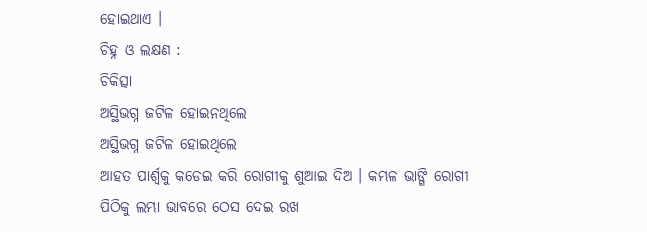ହୋଇଥାଏ ।
ଚିହ୍ନ ଓ ଲକ୍ଷଣ :
ଚିକିତ୍ସା
ଅସ୍ଥିଭଗ୍ନ ଜଟିଳ ହୋଇନଥିଲେ
ଅସ୍ଥିଭଗ୍ନ ଜଟିଳ ହୋଇଥିଲେ
ଆହତ ପାର୍ଶ୍ଵକୁ କଡେଇ କରି ରୋଗୀକୁ ଶୁଆଇ ଦିଅ । କମ୍ଭଳ ଭାଙ୍ଗି ରୋଗୀ ପିଠିକୁ ଲମ୍ଭା ଭାବରେ ଠେସ ଦେଇ ରଖ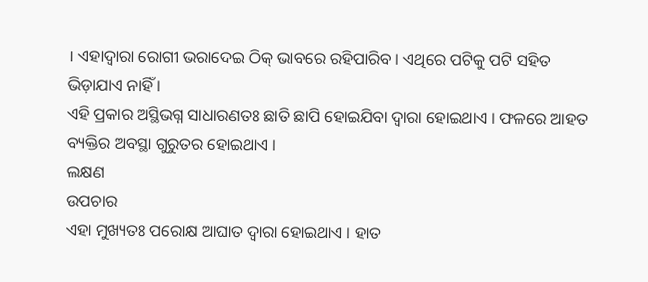। ଏହାଦ୍ଵାରା ରୋଗୀ ଭରାଦେଇ ଠିକ୍ ଭାବରେ ରହିପାରିବ । ଏଥିରେ ପଟିକୁ ପଟି ସହିତ ଭିଡ଼ାଯାଏ ନାହିଁ ।
ଏହି ପ୍ରକାର ଅସ୍ଥିଭଗ୍ନ ସାଧାରଣତଃ ଛାତି ଛାପି ହୋଇଯିବା ଦ୍ଵାରା ହୋଇଥାଏ । ଫଳରେ ଆହତ ବ୍ୟକ୍ତିର ଅବସ୍ଥା ଗୁରୁତର ହୋଇଥାଏ ।
ଲକ୍ଷଣ
ଉପଚାର
ଏହା ମୁଖ୍ୟତଃ ପରୋକ୍ଷ ଆଘାତ ଦ୍ଵାରା ହୋଇଥାଏ । ହାତ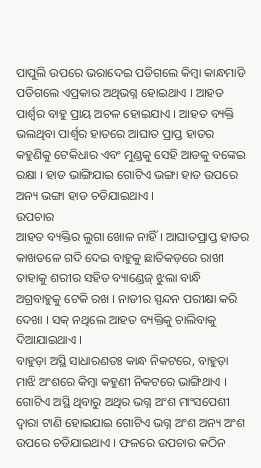ପାପୁଲି ଉପରେ ଭରାଦେଇ ପଡିଗଲେ କିମ୍ବା କାନ୍ଧମାଡି ପଡିଗଲେ ଏପ୍ରକାର ଅଥିଭଗ୍ନ ହୋଇଥାଏ । ଆହତ ପାର୍ଶ୍ଵର ବାହୁ ପ୍ରାୟ ଅଚଳ ହୋଇଯାଏ । ଆହତ ବ୍ୟକ୍ତି ଭଲଥିବା ପାର୍ଶ୍ଵର ହାତରେ ଆଘାତ ପ୍ରାପ୍ତ ହାତର କହୁଣିକୁ ଟେକିଧାର ଏବଂ ମୁଣ୍ଡକୁ ସେହି ଆଡକୁ ବଙ୍କେଇ ରକ୍ଷା । ହାଡ ଭାଙ୍ଗିଯାଇ ଗୋଟିଏ ଭଙ୍ଗା ହାଡ ଉପରେ ଅନ୍ୟ ଭଙ୍ଗା ହାଡ ଚଡିଯାଇଥାଏ ।
ଉପଚାର
ଆହତ ବ୍ୟକ୍ତିର ଲୁଗା ଖୋଳ ନାହିଁ । ଆଘାତପ୍ରାପ୍ତ ହାତର କାଖତଳେ ଗଦି ଦେଇ ବାହୁକୁ ଛାତିକଡ଼ରେ ରାଖୀ ତାହାକୁ ଶରୀର ସହିତ ବ୍ୟାଣ୍ଡେଜ୍ ଝୁଲା ବାନ୍ଧି ଅଗ୍ରବାହୁକୁ ଟେକି ରଖ । ନାଡୀର ସ୍ପନ୍ଦନ ପରୀକ୍ଷା କରି ଦେଖା । ସକ୍ ନଥିଲେ ଆହତ ବ୍ୟକ୍ତିକୁ ଚାଲିବାକୁ ଦିଆଯାଇଥାଏ ।
ବାହୁଡ଼ା ଅସ୍ଥି ସାଧାରଣତଃ କାନ୍ଧ ନିକଟରେ, ବାହୁଡ଼ା ମାଝି ଅଂଶରେ କିମ୍ବା କହୁଣୀ ନିକଟରେ ଭାଙ୍ଗିଥାଏ । ଗୋଟିଏ ଅସ୍ଥି ଥିବାରୁ ଅଥିର ଭଗ୍ନ ଅଂଶ ମାଂସପେଶୀ ଦ୍ଵାରା ଟାଣି ହୋଇଯାଇ ଗୋଟିଏ ଭଗ୍ନ ଅଂଶ ଅନ୍ୟ ଅଂଶ ଉପରେ ଚଡିଯାଇଥାଏ । ଫଳରେ ଉପଚାର କଠିନ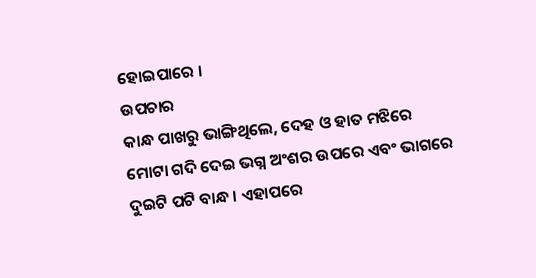ହୋଇପାରେ ।
ଉପଚାର
କାନ୍ଧ ପାଖରୁ ଭାଙ୍ଗିଥିଲେ, ଦେହ ଓ ହାତ ମଝିରେ ମୋଟା ଗଦି ଦେଇ ଭଗ୍ନ ଅଂଶର ଉପରେ ଏବଂ ଭାଗରେ ଦୁଇଟି ପଟି ବାନ୍ଧ । ଏହାପରେ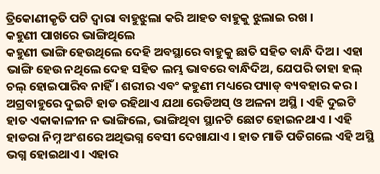ତ୍ରିକୋଣୀକୃତି ପଟି ଦ୍ଵାରା ବାହୁଝୁଲା କରି ଆହତ ବାହୁକୁ ଝୁଲାଇ ରଖ ।
କହୁଣୀ ପାଖରେ ଭାଙ୍ଗିଥିଲେ
କହୁଣୀ ଭାଙ୍ଗି ହେଉଥିଲେ ଦେହି ଅବସ୍ଥାରେ ବାହୁକୁ ଛାତି ସହିତ ବାନ୍ଧି ଦିଅ । ଏହା ଭାଙ୍ଗି ହେଉ ନଥିଲେ ଦେହ ସହିତ ଲମ୍ଭ ଭାବରେ ବାନ୍ଧିଦିଅ, ଯେପରି ତାହା ହଲ୍ ଚଲ୍ ହୋଇପାରିବ ନାହିଁ । ଶରୀର ଏବଂ କହୁଣୀ ମଧ୍ୟରେ ପ୍ୟାଡ୍ ବ୍ୟବହାର କର ।
ଅଗ୍ରବାହୁରେ ଦୁଇଟି ହାଡ ରହିଥାଏ ଯଥା ରେଡିଅସ୍ ଓ ଅଳନା ଅସ୍ଥି । ଏହି ଦୁଇଟି ହାତ ଏକାକାଳୀନ ନ ଭାଙ୍ଗିଲେ, ଭାଙ୍ଗିଥିବା ସ୍ଥାନଟି ଛୋଟ ହୋଇନଥାଏ । ଏହି ହାଡରା ନିମ୍ନ ଅଂଶରେ ଅଥିଭଗ୍ନ ବେସୀ ଦେଖାଯାଏ । ହାତ ମାଡି ପଡିଗଲେ ଏହି ଅସ୍ଥି ଭଗ୍ନ ହୋଇଥାଏ । ଏହାର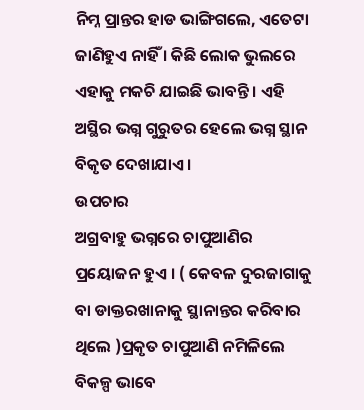ନିମ୍ନ ପ୍ରାନ୍ତର ହାଡ ଭାଙ୍ଗିଗଲେ, ଏତେଟା ଜାଣିହୁଏ ନାହିଁ । କିଛି ଲୋକ ଭୁଲରେ ଏହାକୁ ମକଚି ଯାଇଛି ଭାବନ୍ତି । ଏହି ଅସ୍ଥିର ଭଗ୍ନ ଗୁରୁତର ହେଲେ ଭଗ୍ନ ସ୍ଥାନ ବିକୃତ ଦେଖାଯାଏ ।
ଉପଚାର
ଅଗ୍ରବାହୁ ଭଗ୍ନରେ ଚାପୁଆଣିର ପ୍ରୟୋଜନ ହୁଏ । ( କେବଳ ଦୁରଜାଗାକୁ ବା ଡାକ୍ତରଖାନାକୁ ସ୍ଥାନାନ୍ତର କରିବାର ଥିଲେ )ପ୍ରକୃତ ଚାପୁଆଣି ନମିଳିଲେ ବିକଳ୍ପ ଭାବେ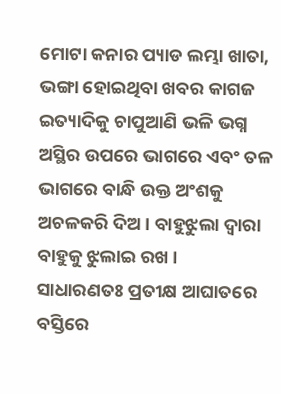ମୋଟା କନାର ପ୍ୟାଡ ଲମ୍ଭା ଖାତା, ଭଙ୍ଗା ହୋଇଥିବା ଖବର କାଗଜ ଇତ୍ୟାଦିକୁ ଚାପୁଆଣି ଭଳି ଭଗ୍ନ ଅସ୍ଥିର ଉପରେ ଭାଗରେ ଏବଂ ତଳ ଭାଗରେ ବାନ୍ଧି ଉକ୍ତ ଅଂଶକୁ ଅଚଳକରି ଦିଅ । ବାହୁଝୁଲା ଦ୍ଵାରା ବାହୁକୁ ଝୁଲାଇ ରଖ ।
ସାଧାରଣତଃ ପ୍ରତୀକ୍ଷ ଆଘାତରେ ବସ୍ତିରେ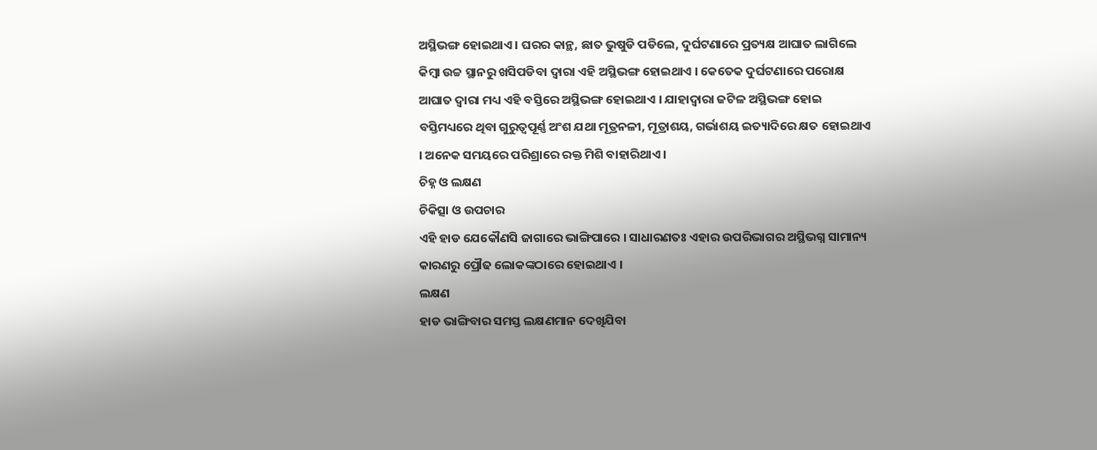ଅସ୍ଥିଭଙ୍ଗ ହୋଇଥାଏ । ଘରର କାନ୍ଥ, ଛାତ ଭୁଷୁଡି ପଡିଲେ, ଦୁର୍ଘଟଣାରେ ପ୍ରତ୍ୟକ୍ଷ ଆଘାତ ଲାଗିଲେ କିମ୍ବା ଉଚ୍ଚ ସ୍ଥାନରୁ ଖସିପଡିବା ଦ୍ଵାରା ଏହି ଅସ୍ଥିଭଙ୍ଗ ହୋଇଥାଏ । କେତେକ ଦୁର୍ଘଟଣାରେ ପରୋକ୍ଷ ଆଘାତ ଦ୍ଵାରା ମଧ୍ୟ ଏହି ବସ୍ତିରେ ଅସ୍ଥିଭଙ୍ଗ ହୋଇଥାଏ । ଯାହାଦ୍ଵାରା ଜଟିଳ ଅସ୍ଥିଭଙ୍ଗ ହୋଇ ବସ୍ତିମଧ୍ୟରେ ଥିବା ଗୁରୁତ୍ଵପୂର୍ଣ୍ଣ ଅଂଶ ଯଥା ମୂତ୍ରନଳୀ, ମୂତ୍ରାଶୟ, ଗର୍ଭାଶୟ ଇତ୍ୟାଦିରେ କ୍ଷତ ହୋଇଥାଏ । ଅନେକ ସମୟରେ ପରିଶ୍ରାରେ ରକ୍ତ ମିଶି ବାହାରିଥାଏ ।
ଚିହ୍ନ ଓ ଲକ୍ଷଣ
ଚିକିତ୍ସା ଓ ଉପଚାର
ଏହି ହାଡ ଯେକୌଣସି ଜାଗାରେ ଭାଙ୍ଗିପାରେ । ସାଧାରଣତଃ ଏହାର ଉପରିଭାଗର ଅସ୍ଥିଭଗ୍ନ ସାମାନ୍ୟ କାରଣରୁ ପ୍ରୌଢ ଲୋକଙ୍କଠାରେ ହୋଇଥାଏ ।
ଲକ୍ଷଣ
ହାଡ ଭାଙ୍ଗିବାର ସମସ୍ତ ଲକ୍ଷଣମାନ ଦେଖିଯିବା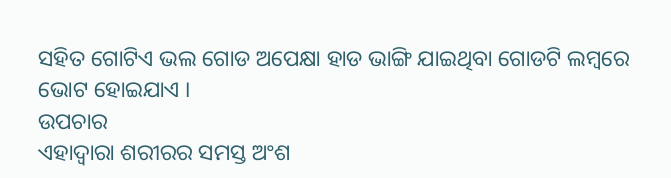ସହିତ ଗୋଟିଏ ଭଲ ଗୋଡ ଅପେକ୍ଷା ହାଡ ଭାଙ୍ଗି ଯାଇଥିବା ଗୋଡଟି ଲମ୍ବରେ ଭୋଟ ହୋଇଯାଏ ।
ଉପଚାର
ଏହାଦ୍ଵାରା ଶରୀରର ସମସ୍ତ ଅଂଶ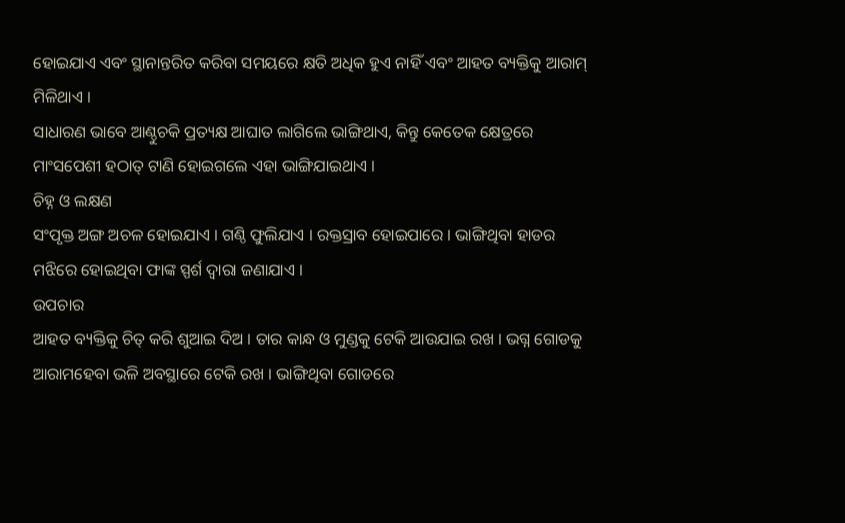ହୋଇଯାଏ ଏବଂ ସ୍ଥାନାନ୍ତରିତ କରିବା ସମୟରେ କ୍ଷତି ଅଧିକ ହୁଏ ନାହିଁ ଏବଂ ଆହତ ବ୍ୟକ୍ତିକୁ ଆରାମ୍ ମିଳିଥାଏ ।
ସାଧାରଣ ଭାବେ ଆଣ୍ଠୁଚକି ପ୍ରତ୍ୟକ୍ଷ ଆଘାତ ଲାଗିଲେ ଭାଙ୍ଗିଥାଏ, କିନ୍ତୁ କେତେକ କ୍ଷେତ୍ରରେ ମାଂସପେଶୀ ହଠାତ୍ ଟାଣି ହୋଇଗଲେ ଏହା ଭାଙ୍ଗିଯାଇଥାଏ ।
ଚିହ୍ନ ଓ ଲକ୍ଷଣ
ସଂପୃକ୍ତ ଅଙ୍ଗ ଅଚଳ ହୋଇଯାଏ । ଗଣ୍ଠି ଫୁଲିଯାଏ । ରକ୍ତସ୍ରାବ ହୋଇପାରେ । ଭାଙ୍ଗିଥିବା ହାଡର ମଝିରେ ହୋଇଥିବା ଫାଙ୍କ ସ୍ପର୍ଶ ଦ୍ଵାରା ଜଣାଯାଏ ।
ଉପଚାର
ଆହତ ବ୍ୟକ୍ତିକୁ ଚିତ୍ କରି ଶୁଆଇ ଦିଅ । ତାର କାନ୍ଧ ଓ ମୁଣ୍ଡକୁ ଟେକି ଆଉଯାଇ ରଖ । ଭଗ୍ନ ଗୋଡକୁ ଆରାମହେବା ଭଳି ଅବସ୍ଥାରେ ଟେକି ରଖ । ଭାଙ୍ଗିଥିବା ଗୋଡରେ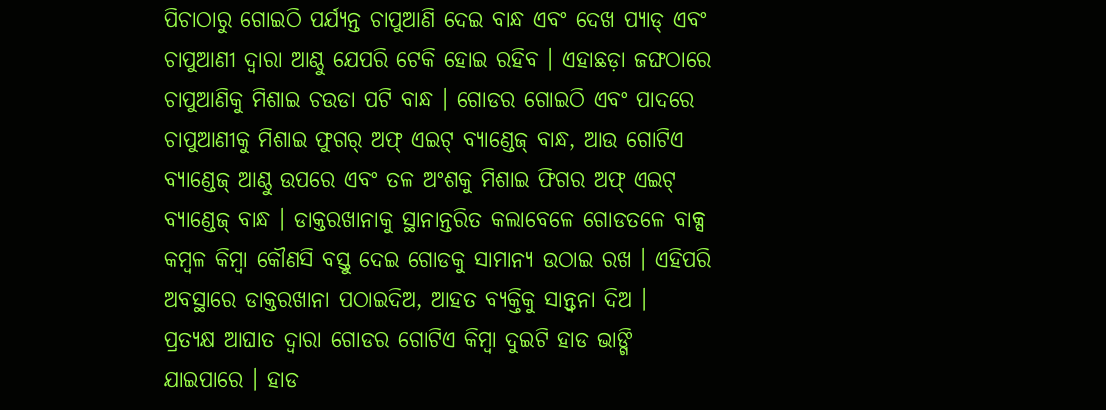ପିଚାଠାରୁ ଗୋଇଠି ପର୍ଯ୍ୟନ୍ତ ଚାପୁଆଣି ଦେଇ ବାନ୍ଧ ଏବଂ ଦେଖ ପ୍ୟାଡ୍ ଏବଂ ଚାପୁଆଣୀ ଦ୍ଵାରା ଆଣ୍ଠୁ ଯେପରି ଟେକି ହୋଇ ରହିବ । ଏହାଛଡ଼ା ଜଙ୍ଘଠାରେ ଚାପୁଆଣିକୁ ମିଶାଇ ଚଉଡା ପଟି ବାନ୍ଧ । ଗୋଡର ଗୋଇଠି ଏବଂ ପାଦରେ ଚାପୁଆଣୀକୁ ମିଶାଇ ଫୁଗର୍ ଅଫ୍ ଏଇଟ୍ ବ୍ୟାଣ୍ଡେଜ୍ ବାନ୍ଧ, ଆଉ ଗୋଟିଏ ବ୍ୟାଣ୍ଡେଜ୍ ଆଣ୍ଠୁ ଉପରେ ଏବଂ ତଳ ଅଂଶକୁ ମିଶାଇ ଫିଗର ଅଫ୍ ଏଇଟ୍ ବ୍ୟାଣ୍ଡେଜ୍ ବାନ୍ଧ । ଡାକ୍ତରଖାନାକୁ ସ୍ଥାନାନ୍ତରିତ କଲାବେଳେ ଗୋଡତଳେ ବାକ୍ସ କମ୍ବଳ କିମ୍ବା କୌଣସି ବସ୍ତୁ ଦେଇ ଗୋଡକୁ ସାମାନ୍ୟ ଉଠାଇ ରଖ । ଏହିପରି ଅବସ୍ଥାରେ ଡାକ୍ତରଖାନା ପଠାଇଦିଅ, ଆହତ ବ୍ୟକ୍ତିକୁ ସାନ୍ତ୍ଵନା ଦିଅ ।
ପ୍ରତ୍ୟକ୍ଷ ଆଘାତ ଦ୍ଵାରା ଗୋଡର ଗୋଟିଏ କିମ୍ବା ଦୁଇଟି ହାଡ ଭାଙ୍ଗି ଯାଇପାରେ । ହାଡ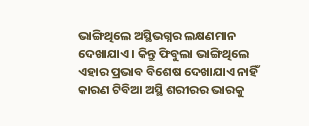ଭାଙ୍ଗିଥିଲେ ଅସ୍ଥିଭଗ୍ନର ଲକ୍ଷଣମାନ ଦେଖାଯାଏ । କିନ୍ତୁ ଫିବୁଲା ଭାଙ୍ଗିଥିଲେ ଏହାର ପ୍ରଭାବ ବିଶେଷ ଦେଖାଯାଏ ନାହିଁ କାରଣ ଟିବିଆ ଅସ୍ଥି ଶରୀରର ଭାରକୁ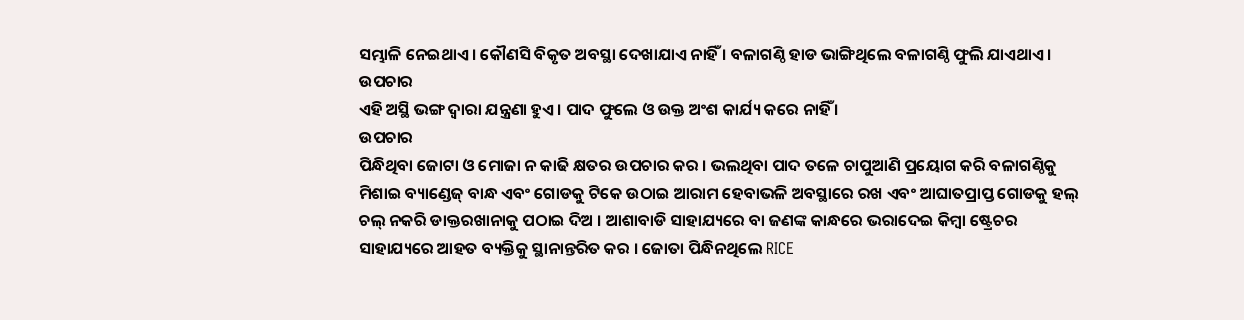ସମ୍ଭାଳି ନେଇଥାଏ । କୌଣସି ବିକୃତ ଅବସ୍ଥା ଦେଖାଯାଏ ନାହିଁ । ବଳାଗଣ୍ଠି ହାଡ ଭାଙ୍ଗିଥିଲେ ବଳାଗଣ୍ଠି ଫୁଲି ଯାଏଥାଏ ।
ଉପଚାର
ଏହି ଅସ୍ଥି ଭଙ୍ଗ ଦ୍ଵାରା ଯନ୍ତ୍ରଣା ହୁଏ । ପାଦ ଫୁଲେ ଓ ଉକ୍ତ ଅଂଶ କାର୍ଯ୍ୟ କରେ ନାହିଁ ।
ଉପଚାର
ପିନ୍ଧିଥିବା ଜୋଟା ଓ ମୋଜା ନ କାଢି କ୍ଷତର ଉପଚାର କର । ଭଲଥିବା ପାଦ ତଳେ ଚାପୁଆଣି ପ୍ରୟୋଗ କରି ବଳାଗଣ୍ଠିକୁ ମିଶାଇ ବ୍ୟାଣ୍ଡେଜ୍ ବାନ୍ଧ ଏବଂ ଗୋଡକୁ ଟିକେ ଉଠାଇ ଆରାମ ହେବାଭଳି ଅବସ୍ଥାରେ ରଖ ଏବଂ ଆଘାତପ୍ରାପ୍ତ ଗୋଡକୁ ହଲ୍ ଚଲ୍ ନକରି ଡାକ୍ତରଖାନାକୁ ପଠାଇ ଦିଅ । ଆଶାବାଡି ସାହାଯ୍ୟରେ ବା ଜଣଙ୍କ କାନ୍ଧରେ ଭରାଦେଇ କିମ୍ବା ଷ୍ଟ୍ରେଚର ସାହାଯ୍ୟରେ ଆହତ ବ୍ୟକ୍ତିକୁ ସ୍ଥାନାନ୍ତରିତ କର । ଜୋତା ପିନ୍ଧିନଥିଲେ RICE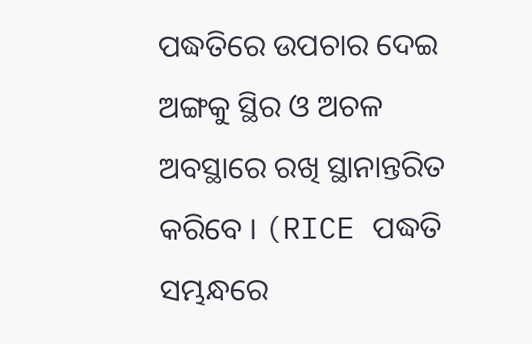ପଦ୍ଧତିରେ ଉପଚାର ଦେଇ ଅଙ୍ଗକୁ ସ୍ଥିର ଓ ଅଚଳ ଅବସ୍ଥାରେ ରଖି ସ୍ଥାନାନ୍ତରିତ କରିବେ । (RICE ପଦ୍ଧତି ସମ୍ଭନ୍ଧରେ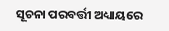ସୂଚନା ପରବର୍ତ୍ତୀ ଅଧ୍ୟାୟରେ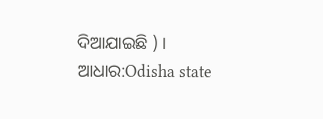ଦିଆଯାଇଛି ) ।
ଆଧାର:Odisha state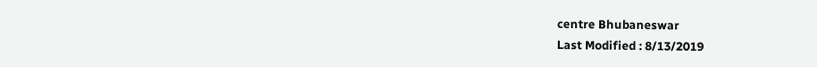centre Bhubaneswar
Last Modified : 8/13/2019